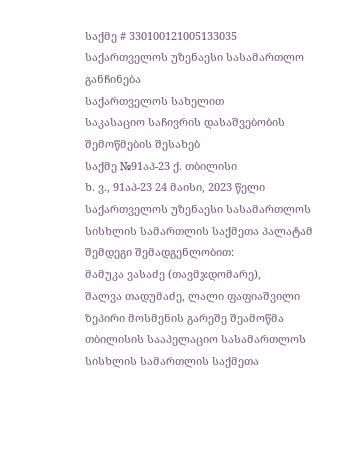საქმე # 330100121005133035
საქართველოს უზენაესი სასამართლო
განჩინება
საქართველოს სახელით
საკასაციო საჩივრის დასაშვებობის
შემოწმების შესახებ
საქმე №91აპ-23 ქ. თბილისი
ხ. ვ., 91აპ-23 24 მაისი, 2023 წელი
საქართველოს უზენაესი სასამართლოს სისხლის სამართლის საქმეთა პალატამ შემდეგი შემადგენლობით:
მამუკა ვასაძე (თავმჯდომარე),
შალვა თადუმაძე, ლალი ფაფიაშვილი
ზეპირი მოსმენის გარეშე შეამოწმა თბილისის სააპელაციო სასამართლოს სისხლის სამართლის საქმეთა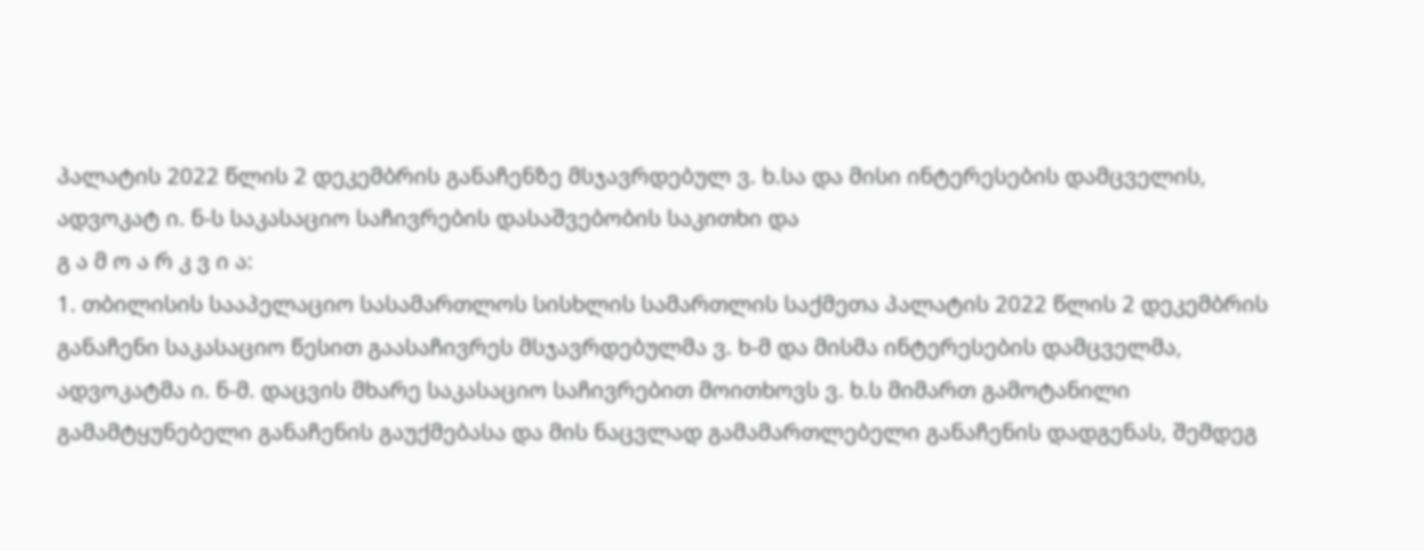პალატის 2022 წლის 2 დეკემბრის განაჩენზე მსჯავრდებულ ვ. ხ.სა და მისი ინტერესების დამცველის, ადვოკატ ი. ნ-ს საკასაციო საჩივრების დასაშვებობის საკითხი და
გ ა მ ო ა რ კ ვ ი ა:
1. თბილისის სააპელაციო სასამართლოს სისხლის სამართლის საქმეთა პალატის 2022 წლის 2 დეკემბრის განაჩენი საკასაციო წესით გაასაჩივრეს მსჯავრდებულმა ვ. ხ-მ და მისმა ინტერესების დამცველმა, ადვოკატმა ი. ნ-მ. დაცვის მხარე საკასაციო საჩივრებით მოითხოვს ვ. ხ.ს მიმართ გამოტანილი გამამტყუნებელი განაჩენის გაუქმებასა და მის ნაცვლად გამამართლებელი განაჩენის დადგენას, შემდეგ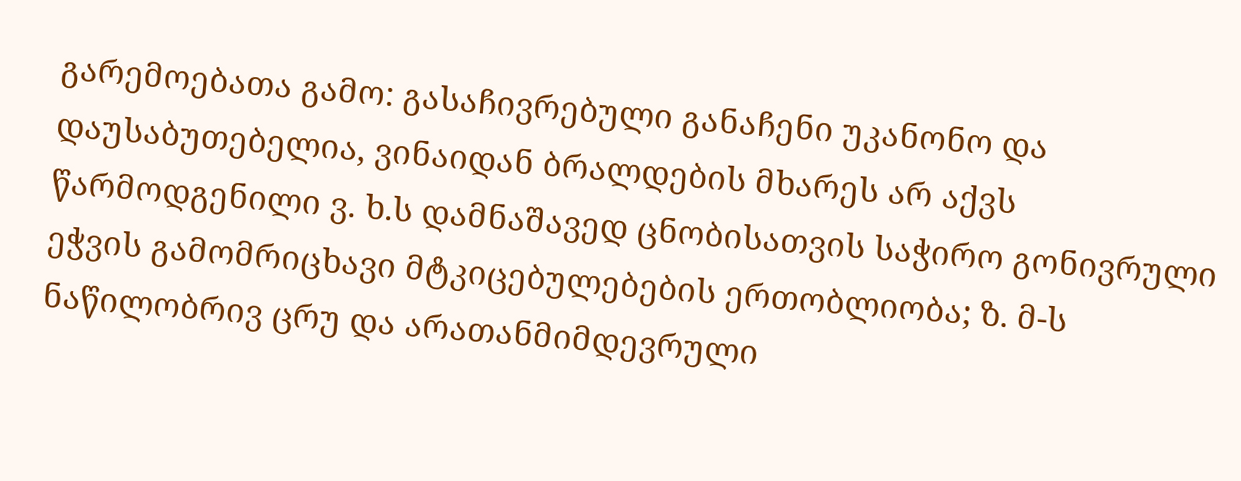გარემოებათა გამო: გასაჩივრებული განაჩენი უკანონო და დაუსაბუთებელია, ვინაიდან ბრალდების მხარეს არ აქვს წარმოდგენილი ვ. ხ.ს დამნაშავედ ცნობისათვის საჭირო გონივრული ეჭვის გამომრიცხავი მტკიცებულებების ერთობლიობა; ზ. მ-ს ნაწილობრივ ცრუ და არათანმიმდევრული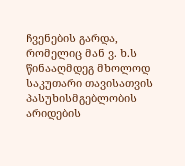ჩვენების გარდა, რომელიც მან ვ. ხ.ს წინააღმდეგ მხოლოდ საკუთარი თავისათვის პასუხისმგებლობის არიდების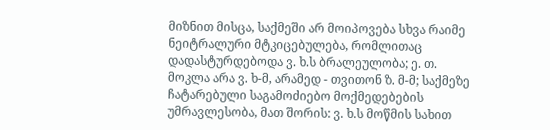მიზნით მისცა, საქმეში არ მოიპოვება სხვა რაიმე ნეიტრალური მტკიცებულება, რომლითაც დადასტურდებოდა ვ. ხ.ს ბრალეულობა; ე. თ. მოკლა არა ვ. ხ-მ, არამედ - თვითონ ზ. მ-მ; საქმეზე ჩატარებული საგამოძიებო მოქმედებების უმრავლესობა, მათ შორის: ვ. ხ.ს მოწმის სახით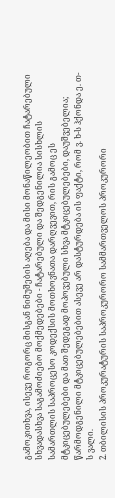გამოკითხვა, ისევე როგორც მისგან ნიმუშების აღება და მისი მონაწილეობით ჩატარებული სხვადასხვა საგამოძიებო მოქმედებები - ჩატარებული და შედგენილია სისხლის სამართლის საპროცესო კოდექსის მოთხოვნათა დარღვევით, რის გამოც ეს მტკიცებულებები და მათ შედეგად მოპოვებული სხვა მტკიცებულებები, დაუშვებელია; წარმოდგენილი მტკიცებულებებით ასევე არ დასტურდება ის ფაქტი, რომ ვ. ხ-ს ჰქონდა ე. თ-ს ვალი.
2. თბილისის პროკურატურის საპროკურორო სამმართველოს პროკურორი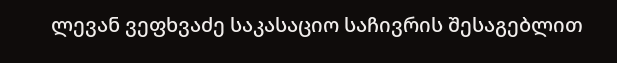ლევან ვეფხვაძე საკასაციო საჩივრის შესაგებლით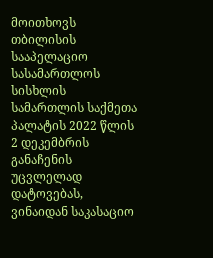მოითხოვს თბილისის სააპელაციო სასამართლოს სისხლის სამართლის საქმეთა პალატის 2022 წლის 2 დეკემბრის განაჩენის უცვლელად დატოვებას, ვინაიდან საკასაციო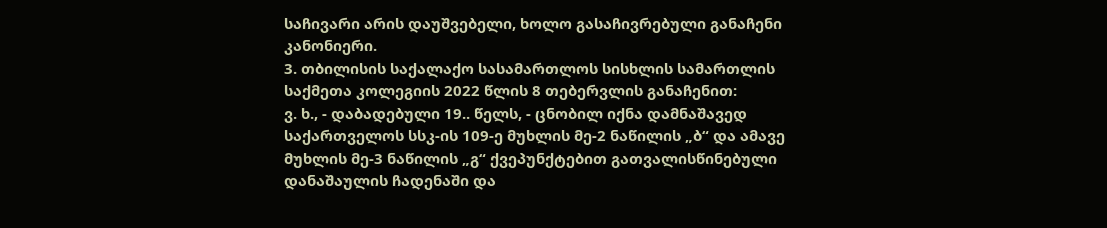საჩივარი არის დაუშვებელი, ხოლო გასაჩივრებული განაჩენი კანონიერი.
3. თბილისის საქალაქო სასამართლოს სისხლის სამართლის საქმეთა კოლეგიის 2022 წლის 8 თებერვლის განაჩენით:
ვ. ხ., - დაბადებული 19.. წელს, - ცნობილ იქნა დამნაშავედ საქართველოს სსკ-ის 109-ე მუხლის მე-2 ნაწილის „ბ“ და ამავე მუხლის მე-3 ნაწილის „გ“ ქვეპუნქტებით გათვალისწინებული დანაშაულის ჩადენაში და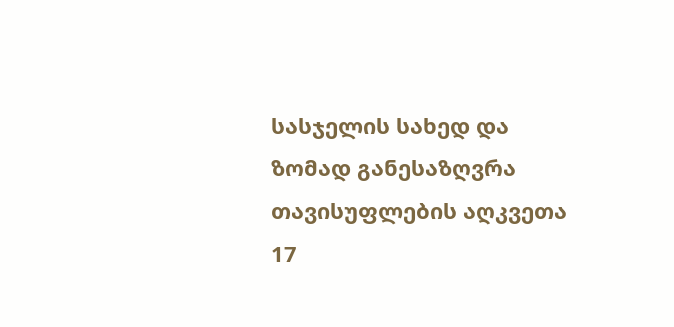სასჯელის სახედ და ზომად განესაზღვრა თავისუფლების აღკვეთა 17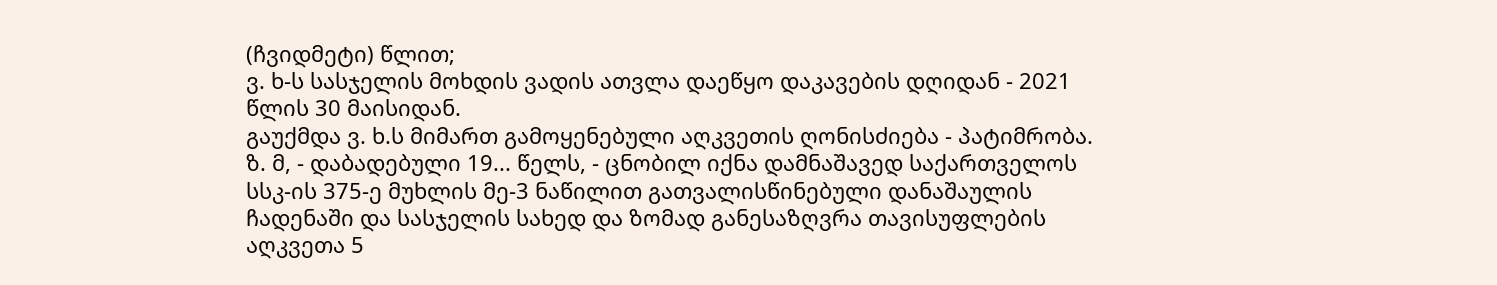(ჩვიდმეტი) წლით;
ვ. ხ-ს სასჯელის მოხდის ვადის ათვლა დაეწყო დაკავების დღიდან - 2021 წლის 30 მაისიდან.
გაუქმდა ვ. ხ.ს მიმართ გამოყენებული აღკვეთის ღონისძიება - პატიმრობა.
ზ. მ, - დაბადებული 19... წელს, - ცნობილ იქნა დამნაშავედ საქართველოს სსკ-ის 375-ე მუხლის მე-3 ნაწილით გათვალისწინებული დანაშაულის ჩადენაში და სასჯელის სახედ და ზომად განესაზღვრა თავისუფლების აღკვეთა 5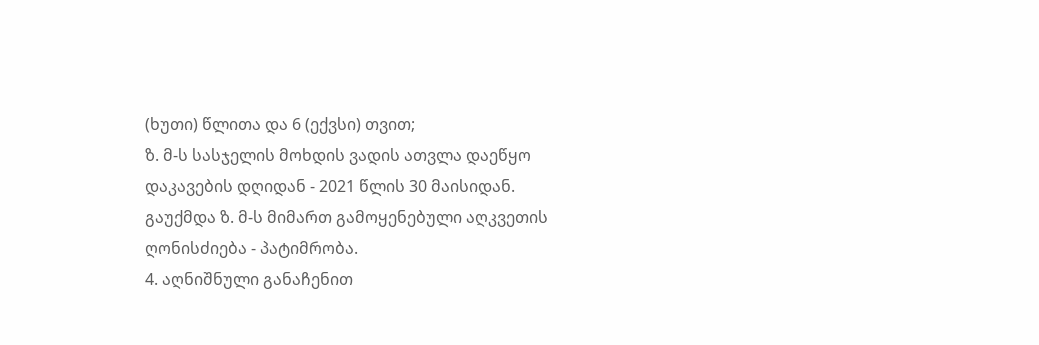(ხუთი) წლითა და 6 (ექვსი) თვით;
ზ. მ-ს სასჯელის მოხდის ვადის ათვლა დაეწყო დაკავების დღიდან - 2021 წლის 30 მაისიდან.
გაუქმდა ზ. მ-ს მიმართ გამოყენებული აღკვეთის ღონისძიება - პატიმრობა.
4. აღნიშნული განაჩენით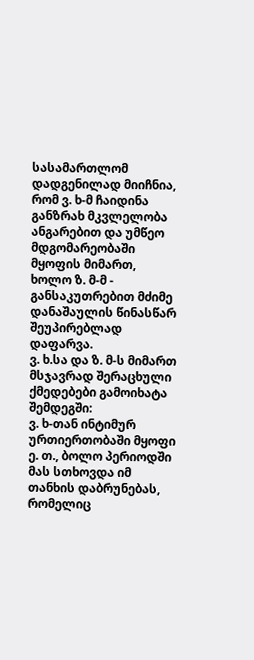სასამართლომ დადგენილად მიიჩნია, რომ ვ. ხ-მ ჩაიდინა განზრახ მკვლელობა ანგარებით და უმწეო მდგომარეობაში მყოფის მიმართ, ხოლო ზ. მ-მ - განსაკუთრებით მძიმე დანაშაულის წინასწარ შეუპირებლად დაფარვა.
ვ. ხ.სა და ზ. მ-ს მიმართ მსჯავრად შერაცხული ქმედებები გამოიხატა შემდეგში:
ვ. ხ-თან ინტიმურ ურთიერთობაში მყოფი ე. თ., ბოლო პერიოდში მას სთხოვდა იმ თანხის დაბრუნებას, რომელიც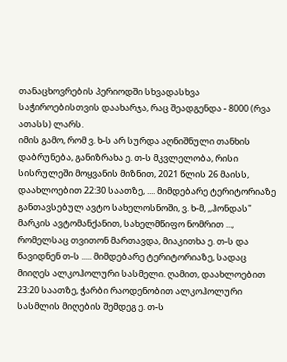თანაცხოვრების პერიოდში სხვადასხვა საჭიროებისთვის დაახარჯა, რაც შეადგენდა - 8000 (რვა ათასს) ლარს.
იმის გამო, რომ ვ. ხ-ს არ სურდა აღნიშნული თანხის დაბრუნება, განიზრახა ე. თ-ს მკვლელობა, რისი სისრულეში მოყვანის მიზნით, 2021 წლის 26 მაისს, დაახლოებით 22:30 საათზე, .... მიმდებარე ტერიტორიაზე განთავსებულ ავტო სახელოსნოში, ვ. ხ-მ, ,,ჰონდას" მარკის ავტომანქანით, სახელმწიფო ნომრით ..., რომელსაც თვითონ მართავდა, მიაკითხა ე. თ-ს და წავიდნენ თ-ს ..... მიმდებარე ტერიტორიაზე, სადაც მიიღეს ალკოჰოლური სასმელი. ღამით, დაახლოებით 23:20 საათზე, ჭარბი რაოდენობით ალკოჰოლური სასმლის მიღების შემდეგ ე. თ-ს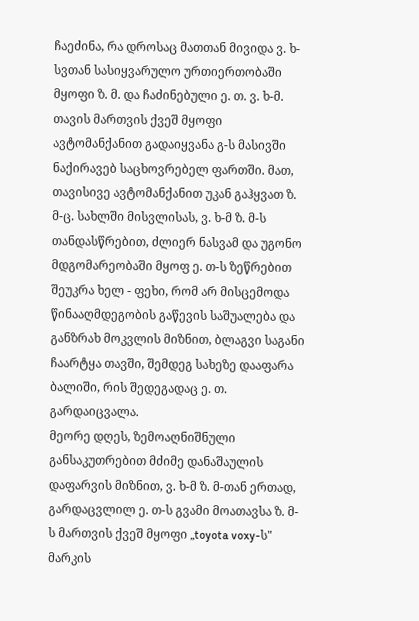ჩაეძინა, რა დროსაც მათთან მივიდა ვ. ხ-სვთან სასიყვარულო ურთიერთობაში მყოფი ზ. მ. და ჩაძინებული ე. თ. ვ. ხ-მ. თავის მართვის ქვეშ მყოფი ავტომანქანით გადაიყვანა გ-ს მასივში ნაქირავებ საცხოვრებელ ფართში. მათ, თავისივე ავტომანქანით უკან გაჰყვათ ზ. მ-ც. სახლში მისვლისას, ვ. ხ-მ ზ. მ-ს თანდასწრებით, ძლიერ ნასვამ და უგონო მდგომარეობაში მყოფ ე. თ-ს ზეწრებით შეუკრა ხელ - ფეხი, რომ არ მისცემოდა წინააღმდეგობის გაწევის საშუალება და განზრახ მოკვლის მიზნით, ბლაგვი საგანი ჩაარტყა თავში, შემდეგ სახეზე დააფარა ბალიში, რის შედეგადაც ე. თ. გარდაიცვალა.
მეორე დღეს, ზემოაღნიშნული განსაკუთრებით მძიმე დანაშაულის დაფარვის მიზნით, ვ. ხ-მ ზ. მ-თან ერთად, გარდაცვლილ ე. თ-ს გვამი მოათავსა ზ. მ-ს მართვის ქვეშ მყოფი „toyota voxy-ს" მარკის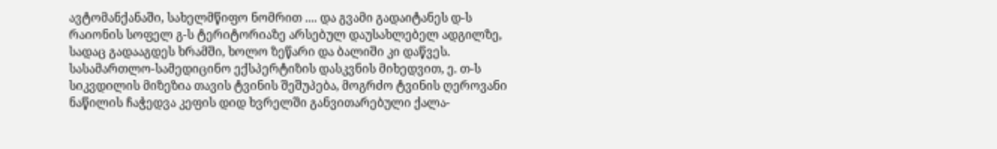ავტომანქანაში, სახელმწიფო ნომრით .... და გვამი გადაიტანეს დ-ს რაიონის სოფელ გ-ს ტერიტორიაზე არსებულ დაუსახლებელ ადგილზე, სადაც გადააგდეს ხრამში, ხოლო ზეწარი და ბალიში კი დაწვეს. სასამართლო-სამედიცინო ექსპერტიზის დასკვნის მიხედვით, ე. თ-ს სიკვდილის მიზეზია თავის ტვინის შეშუპება, მოგრძო ტვინის ღეროვანი ნაწილის ჩაჭედვა კეფის დიდ ხვრელში განვითარებული ქალა-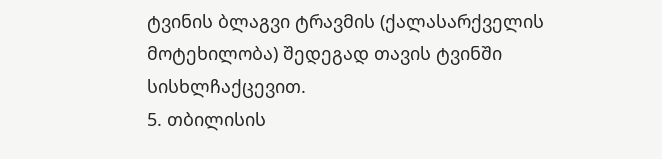ტვინის ბლაგვი ტრავმის (ქალასარქველის მოტეხილობა) შედეგად თავის ტვინში სისხლჩაქცევით.
5. თბილისის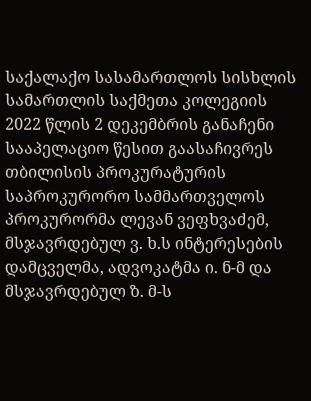საქალაქო სასამართლოს სისხლის სამართლის საქმეთა კოლეგიის 2022 წლის 2 დეკემბრის განაჩენი სააპელაციო წესით გაასაჩივრეს თბილისის პროკურატურის საპროკურორო სამმართველოს პროკურორმა ლევან ვეფხვაძემ, მსჯავრდებულ ვ. ხ.ს ინტერესების დამცველმა, ადვოკატმა ი. ნ-მ და მსჯავრდებულ ზ. მ-ს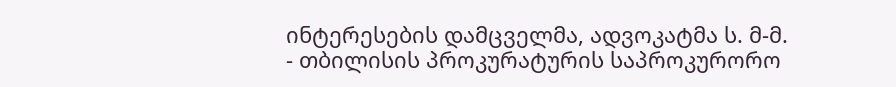ინტერესების დამცველმა, ადვოკატმა ს. მ-მ.
- თბილისის პროკურატურის საპროკურორო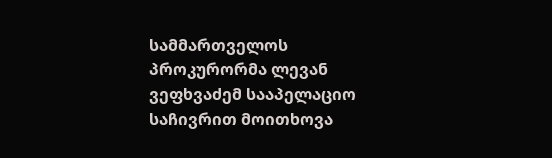სამმართველოს პროკურორმა ლევან ვეფხვაძემ სააპელაციო საჩივრით მოითხოვა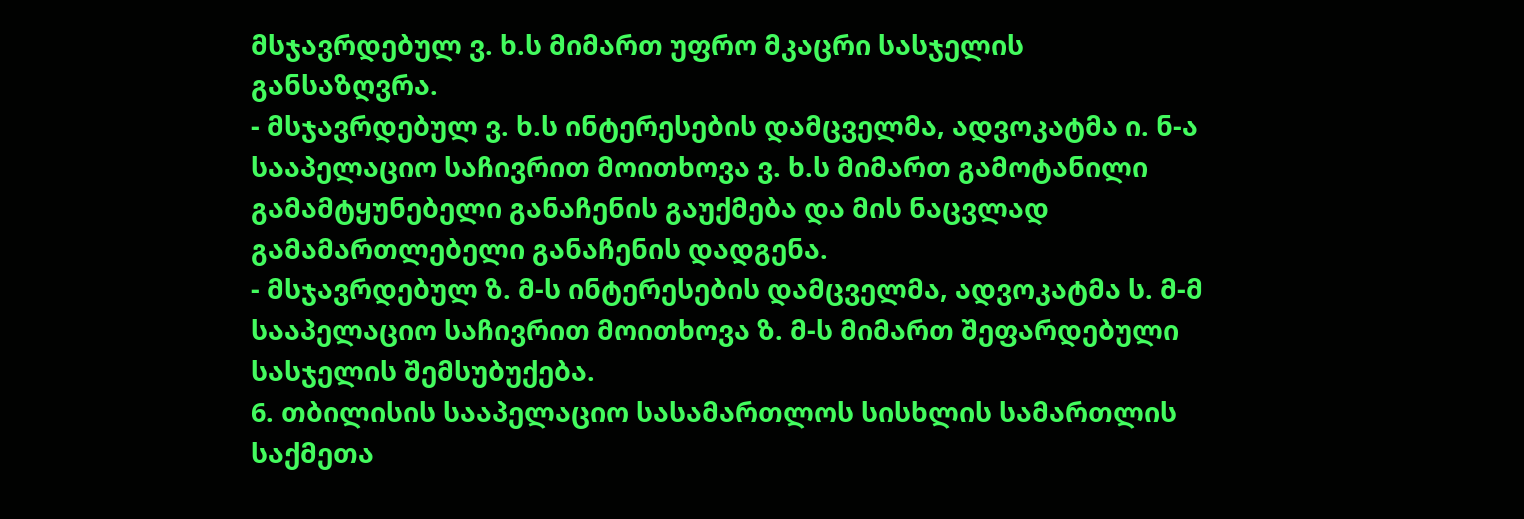მსჯავრდებულ ვ. ხ.ს მიმართ უფრო მკაცრი სასჯელის განსაზღვრა.
- მსჯავრდებულ ვ. ხ.ს ინტერესების დამცველმა, ადვოკატმა ი. ნ-ა სააპელაციო საჩივრით მოითხოვა ვ. ხ.ს მიმართ გამოტანილი გამამტყუნებელი განაჩენის გაუქმება და მის ნაცვლად გამამართლებელი განაჩენის დადგენა.
- მსჯავრდებულ ზ. მ-ს ინტერესების დამცველმა, ადვოკატმა ს. მ-მ სააპელაციო საჩივრით მოითხოვა ზ. მ-ს მიმართ შეფარდებული სასჯელის შემსუბუქება.
6. თბილისის სააპელაციო სასამართლოს სისხლის სამართლის საქმეთა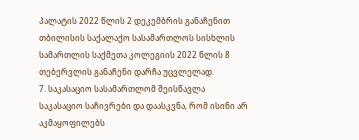პალატის 2022 წლის 2 დეკემბრის განაჩენით თბილისის საქალაქო სასამართლოს სისხლის სამართლის საქმეთა კოლეგიის 2022 წლის 8 თებერვლის განაჩენი დარჩა უცვლელად.
7. საკასაციო სასამართლომ შეისწავლა საკასაციო საჩივრები და დაასკვნა, რომ ისინი არ აკმაყოფილებს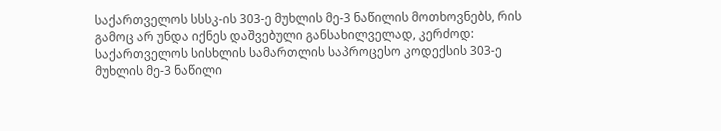საქართველოს სსსკ-ის 303-ე მუხლის მე-3 ნაწილის მოთხოვნებს, რის გამოც არ უნდა იქნეს დაშვებული განსახილველად, კერძოდ: საქართველოს სისხლის სამართლის საპროცესო კოდექსის 303-ე მუხლის მე-3 ნაწილი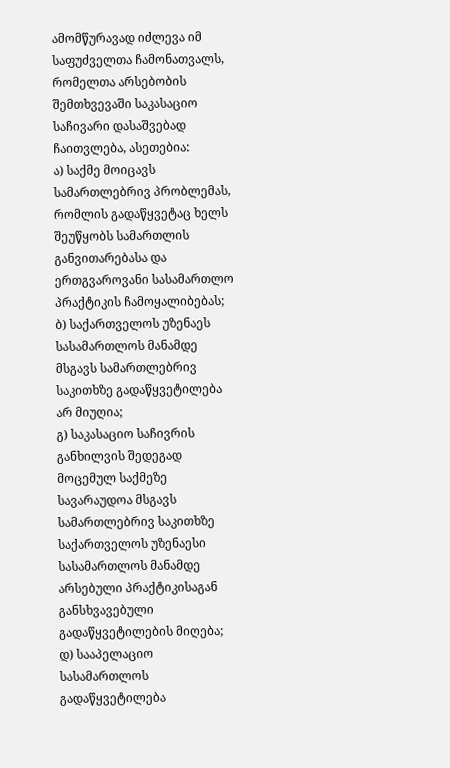ამომწურავად იძლევა იმ საფუძველთა ჩამონათვალს, რომელთა არსებობის შემთხვევაში საკასაციო საჩივარი დასაშვებად ჩაითვლება, ასეთებია:
ა) საქმე მოიცავს სამართლებრივ პრობლემას, რომლის გადაწყვეტაც ხელს შეუწყობს სამართლის განვითარებასა და ერთგვაროვანი სასამართლო პრაქტიკის ჩამოყალიბებას;
ბ) საქართველოს უზენაეს სასამართლოს მანამდე მსგავს სამართლებრივ საკითხზე გადაწყვეტილება არ მიუღია;
გ) საკასაციო საჩივრის განხილვის შედეგად მოცემულ საქმეზე სავარაუდოა მსგავს სამართლებრივ საკითხზე საქართველოს უზენაესი სასამართლოს მანამდე არსებული პრაქტიკისაგან განსხვავებული გადაწყვეტილების მიღება;
დ) სააპელაციო სასამართლოს გადაწყვეტილება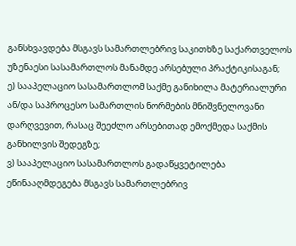განსხვავდება მსგავს სამართლებრივ საკითხზე საქართველოს უზენაესი სასამართლოს მანამდე არსებული პრაქტიკისაგან;
ე) სააპელაციო სასამართლომ საქმე განიხილა მატერიალური ან/და საპროცესო სამართლის ნორმების მნიშვნელოვანი დარღვევით, რასაც შეეძლო არსებითად ემოქმედა საქმის განხილვის შედეგზე;
ვ) სააპელაციო სასამართლოს გადაწყვეტილება ეწინააღმდეგება მსგავს სამართლებრივ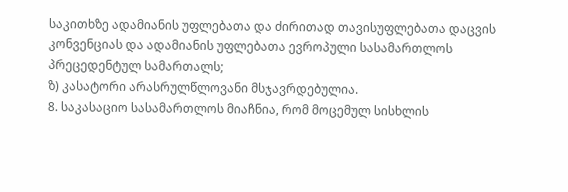საკითხზე ადამიანის უფლებათა და ძირითად თავისუფლებათა დაცვის კონვენციას და ადამიანის უფლებათა ევროპული სასამართლოს პრეცედენტულ სამართალს;
ზ) კასატორი არასრულწლოვანი მსჯავრდებულია.
8. საკასაციო სასამართლოს მიაჩნია, რომ მოცემულ სისხლის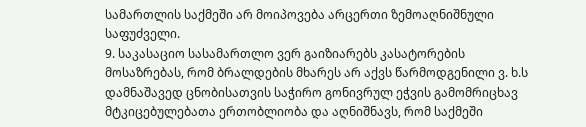სამართლის საქმეში არ მოიპოვება არცერთი ზემოაღნიშნული საფუძველი.
9. საკასაციო სასამართლო ვერ გაიზიარებს კასატორების მოსაზრებას, რომ ბრალდების მხარეს არ აქვს წარმოდგენილი ვ. ხ.ს დამნაშავედ ცნობისათვის საჭირო გონივრულ ეჭვის გამომრიცხავ მტკიცებულებათა ერთობლიობა და აღნიშნავს, რომ საქმეში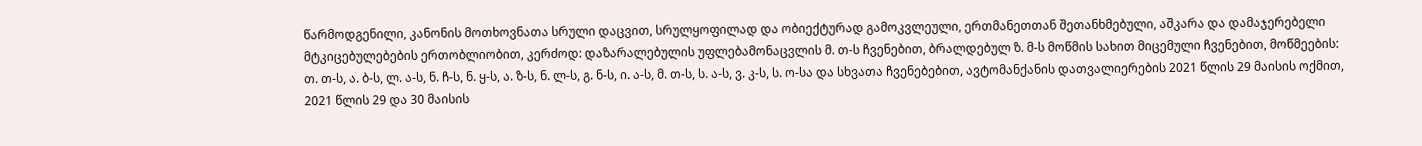წარმოდგენილი, კანონის მოთხოვნათა სრული დაცვით, სრულყოფილად და ობიექტურად გამოკვლეული, ერთმანეთთან შეთანხმებული, აშკარა და დამაჯერებელი მტკიცებულებების ერთობლიობით, კერძოდ: დაზარალებულის უფლებამონაცვლის მ. თ-ს ჩვენებით, ბრალდებულ ზ. მ-ს მოწმის სახით მიცემული ჩვენებით, მოწმეების: თ. თ-ს, ა. ბ-ს, ლ. ა-ს, ნ. ჩ-ს, ნ. ყ-ს, ა. ზ-ს, ნ. ლ-ს, გ. ნ-ს, ი. ა-ს, მ. თ-ს, ს. ა-ს, ვ. კ-ს, ს. ო-სა და სხვათა ჩვენებებით, ავტომანქანის დათვალიერების 2021 წლის 29 მაისის ოქმით, 2021 წლის 29 და 30 მაისის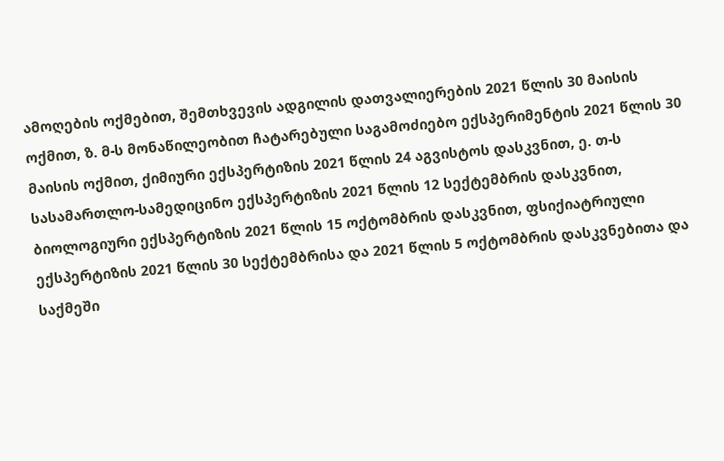ამოღების ოქმებით, შემთხვევის ადგილის დათვალიერების 2021 წლის 30 მაისის ოქმით, ზ. მ-ს მონაწილეობით ჩატარებული საგამოძიებო ექსპერიმენტის 2021 წლის 30 მაისის ოქმით, ქიმიური ექსპერტიზის 2021 წლის 24 აგვისტოს დასკვნით, ე. თ-ს სასამართლო-სამედიცინო ექსპერტიზის 2021 წლის 12 სექტემბრის დასკვნით, ბიოლოგიური ექსპერტიზის 2021 წლის 15 ოქტომბრის დასკვნით, ფსიქიატრიული ექსპერტიზის 2021 წლის 30 სექტემბრისა და 2021 წლის 5 ოქტომბრის დასკვნებითა და საქმეში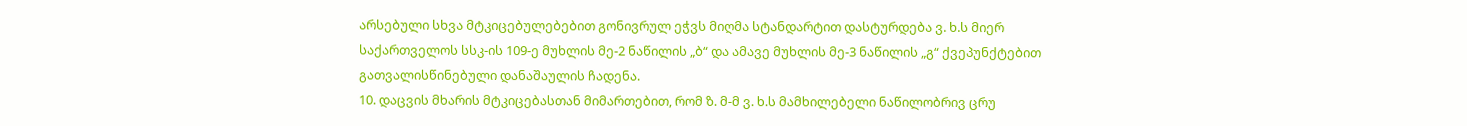არსებული სხვა მტკიცებულებებით გონივრულ ეჭვს მიღმა სტანდარტით დასტურდება ვ. ხ.ს მიერ საქართველოს სსკ-ის 109-ე მუხლის მე-2 ნაწილის „ბ“ და ამავე მუხლის მე-3 ნაწილის „გ“ ქვეპუნქტებით გათვალისწინებული დანაშაულის ჩადენა.
10. დაცვის მხარის მტკიცებასთან მიმართებით, რომ ზ. მ-მ ვ. ხ.ს მამხილებელი ნაწილობრივ ცრუ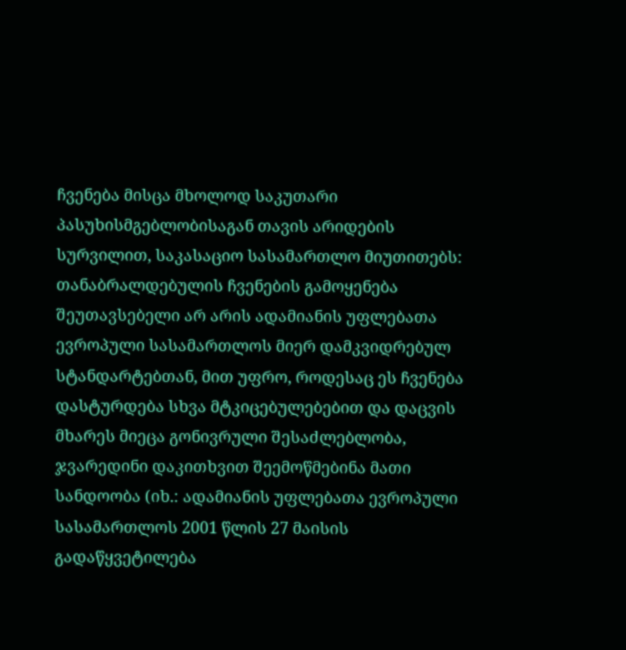ჩვენება მისცა მხოლოდ საკუთარი პასუხისმგებლობისაგან თავის არიდების სურვილით, საკასაციო სასამართლო მიუთითებს: თანაბრალდებულის ჩვენების გამოყენება შეუთავსებელი არ არის ადამიანის უფლებათა ევროპული სასამართლოს მიერ დამკვიდრებულ სტანდარტებთან, მით უფრო, როდესაც ეს ჩვენება დასტურდება სხვა მტკიცებულებებით და დაცვის მხარეს მიეცა გონივრული შესაძლებლობა, ჯვარედინი დაკითხვით შეემოწმებინა მათი სანდოობა (იხ.: ადამიანის უფლებათა ევროპული სასამართლოს 2001 წლის 27 მაისის გადაწყვეტილება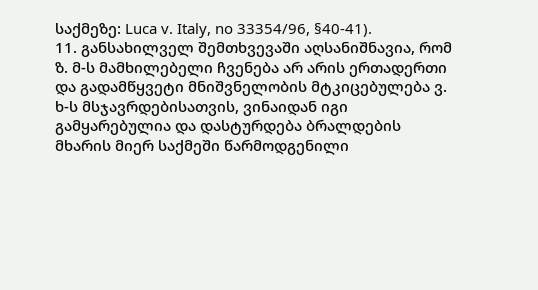საქმეზე: Luca v. Italy, no 33354/96, §40-41).
11. განსახილველ შემთხვევაში აღსანიშნავია, რომ ზ. მ-ს მამხილებელი ჩვენება არ არის ერთადერთი და გადამწყვეტი მნიშვნელობის მტკიცებულება ვ. ხ-ს მსჯავრდებისათვის, ვინაიდან იგი გამყარებულია და დასტურდება ბრალდების მხარის მიერ საქმეში წარმოდგენილი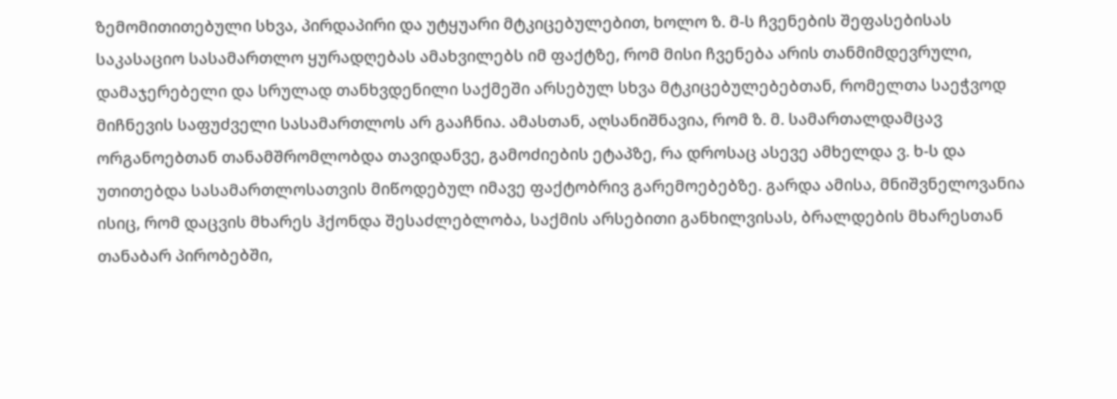ზემომითითებული სხვა, პირდაპირი და უტყუარი მტკიცებულებით, ხოლო ზ. მ-ს ჩვენების შეფასებისას საკასაციო სასამართლო ყურადღებას ამახვილებს იმ ფაქტზე, რომ მისი ჩვენება არის თანმიმდევრული, დამაჯერებელი და სრულად თანხვდენილი საქმეში არსებულ სხვა მტკიცებულებებთან, რომელთა საეჭვოდ მიჩნევის საფუძველი სასამართლოს არ გააჩნია. ამასთან, აღსანიშნავია, რომ ზ. მ. სამართალდამცავ ორგანოებთან თანამშრომლობდა თავიდანვე, გამოძიების ეტაპზე, რა დროსაც ასევე ამხელდა ვ. ხ-ს და უთითებდა სასამართლოსათვის მიწოდებულ იმავე ფაქტობრივ გარემოებებზე. გარდა ამისა, მნიშვნელოვანია ისიც, რომ დაცვის მხარეს ჰქონდა შესაძლებლობა, საქმის არსებითი განხილვისას, ბრალდების მხარესთან თანაბარ პირობებში,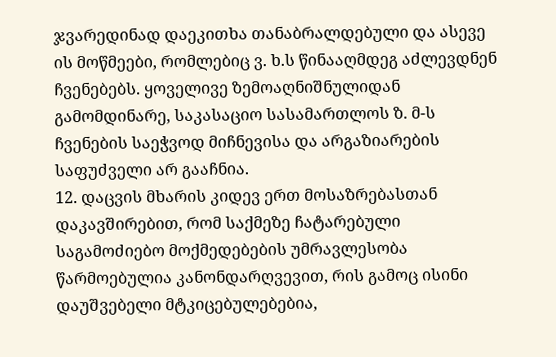ჯვარედინად დაეკითხა თანაბრალდებული და ასევე ის მოწმეები, რომლებიც ვ. ხ.ს წინააღმდეგ აძლევდნენ ჩვენებებს. ყოველივე ზემოაღნიშნულიდან გამომდინარე, საკასაციო სასამართლოს ზ. მ-ს ჩვენების საეჭვოდ მიჩნევისა და არგაზიარების საფუძველი არ გააჩნია.
12. დაცვის მხარის კიდევ ერთ მოსაზრებასთან დაკავშირებით, რომ საქმეზე ჩატარებული საგამოძიებო მოქმედებების უმრავლესობა წარმოებულია კანონდარღვევით, რის გამოც ისინი დაუშვებელი მტკიცებულებებია,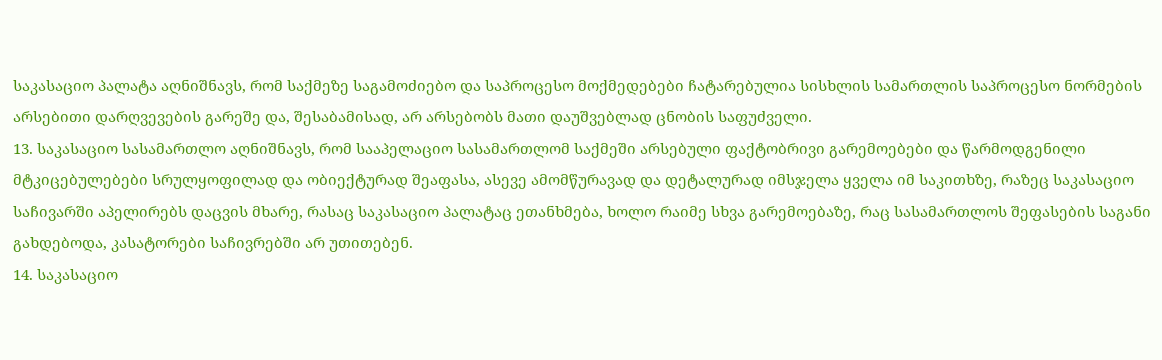საკასაციო პალატა აღნიშნავს, რომ საქმეზე საგამოძიებო და საპროცესო მოქმედებები ჩატარებულია სისხლის სამართლის საპროცესო ნორმების არსებითი დარღვევების გარეშე და, შესაბამისად, არ არსებობს მათი დაუშვებლად ცნობის საფუძველი.
13. საკასაციო სასამართლო აღნიშნავს, რომ სააპელაციო სასამართლომ საქმეში არსებული ფაქტობრივი გარემოებები და წარმოდგენილი მტკიცებულებები სრულყოფილად და ობიექტურად შეაფასა, ასევე ამომწურავად და დეტალურად იმსჯელა ყველა იმ საკითხზე, რაზეც საკასაციო საჩივარში აპელირებს დაცვის მხარე, რასაც საკასაციო პალატაც ეთანხმება, ხოლო რაიმე სხვა გარემოებაზე, რაც სასამართლოს შეფასების საგანი გახდებოდა, კასატორები საჩივრებში არ უთითებენ.
14. საკასაციო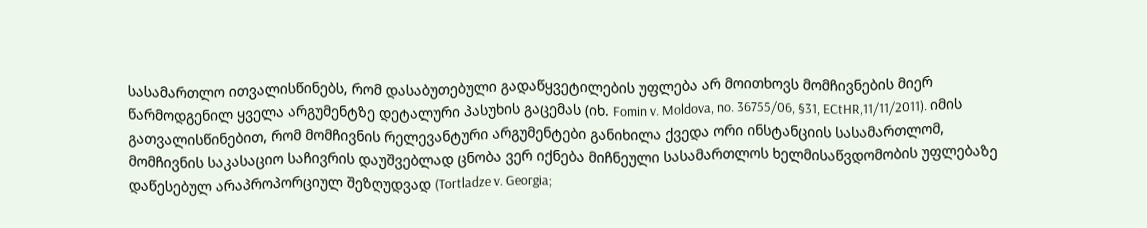სასამართლო ითვალისწინებს, რომ დასაბუთებული გადაწყვეტილების უფლება არ მოითხოვს მომჩივნების მიერ წარმოდგენილ ყველა არგუმენტზე დეტალური პასუხის გაცემას (იხ. Fomin v. Moldova, no. 36755/06, §31, ECtHR,11/11/2011). იმის გათვალისწინებით, რომ მომჩივნის რელევანტური არგუმენტები განიხილა ქვედა ორი ინსტანციის სასამართლომ, მომჩივნის საკასაციო საჩივრის დაუშვებლად ცნობა ვერ იქნება მიჩნეული სასამართლოს ხელმისაწვდომობის უფლებაზე დაწესებულ არაპროპორციულ შეზღუდვად (Tortladze v. Georgia;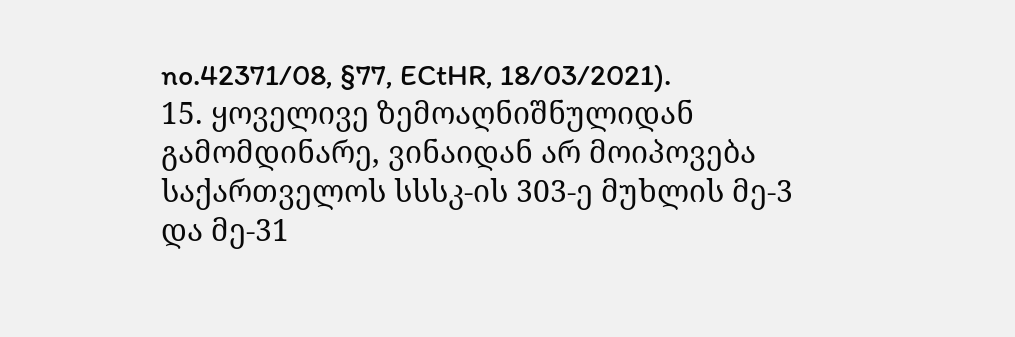no.42371/08, §77, ECtHR, 18/03/2021).
15. ყოველივე ზემოაღნიშნულიდან გამომდინარე, ვინაიდან არ მოიპოვება საქართველოს სსსკ-ის 303-ე მუხლის მე-3 და მე-31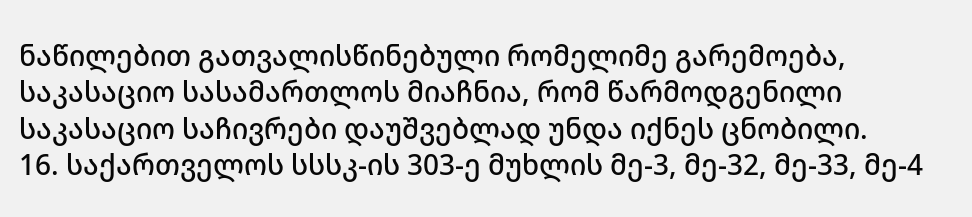ნაწილებით გათვალისწინებული რომელიმე გარემოება, საკასაციო სასამართლოს მიაჩნია, რომ წარმოდგენილი საკასაციო საჩივრები დაუშვებლად უნდა იქნეს ცნობილი.
16. საქართველოს სსსკ-ის 303-ე მუხლის მე-3, მე-32, მე-33, მე-4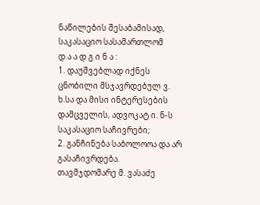ნაწილების შესაბამისად, საკასაციო სასამართლომ
დ ა ა დ გ ი ნ ა :
1. დაუშვებლად იქნეს ცნობილი მსჯავრდებულ ვ. ხ.სა და მისი ინტერესების დამცველის, ადვოკატ ი. ნ-ს საკასაციო საჩივრები;
2. განჩინება საბოლოოა და არ გასაჩივრდება.
თავმჯდომარე მ. ვასაძე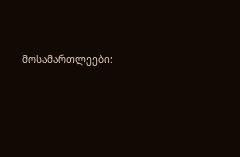მოსამართლეები: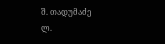შ. თადუმაძე
ლ.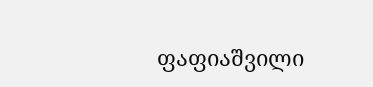ფაფიაშვილი